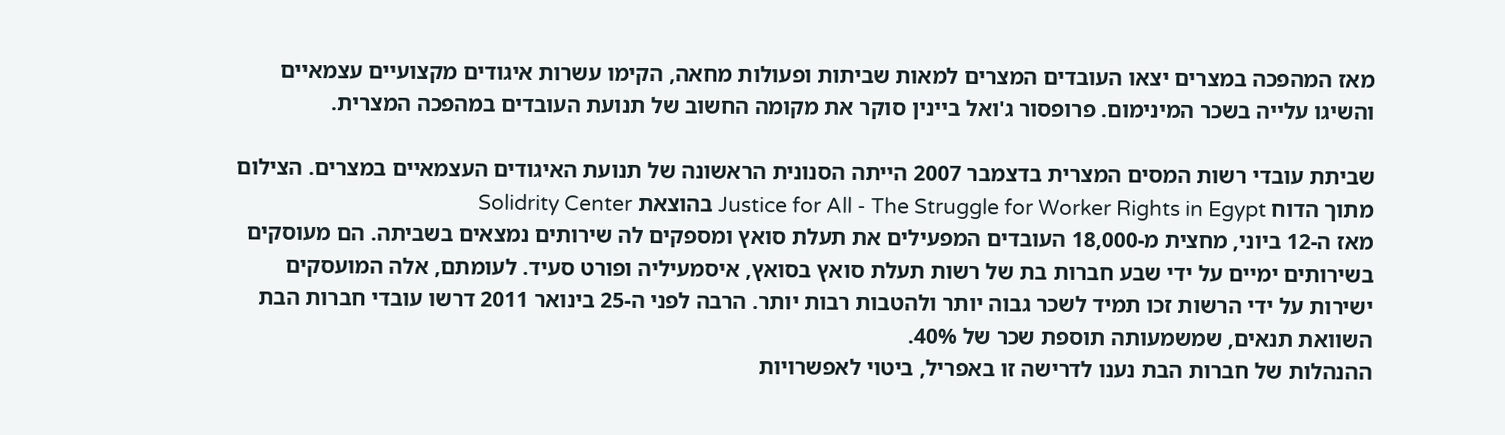מאז המהפכה במצרים יצאו העובדים המצרים למאות שביתות ופעולות מחאה, הקימו עשרות איגודים מקצועיים עצמאיים והשיגו עלייה בשכר המינימום. פרופסור ג'ואל ביינין סוקר את מקומה החשוב של תנועת העובדים במהפכה המצרית.

שביתת עובדי רשות המסים המצרית בדצמבר 2007 הייתה הסנונית הראשונה של תנועת האיגודים העצמאיים במצרים. הצילום מתוך הדוח Justice for All - The Struggle for Worker Rights in Egypt בהוצאת Solidrity Center
מאז ה-12 ביוני, מחצית מ-18,000 העובדים המפעילים את תעלת סואץ ומספקים לה שירותים נמצאים בשביתה. הם מעוסקים בשירותים ימיים על ידי שבע חברות בת של רשות תעלת סואץ בסואץ, איסמעיליה ופורט סעיד. לעומתם, אלה המועסקים ישירות על ידי הרשות זכו תמיד לשכר גבוה יותר ולהטבות רבות יותר. הרבה לפני ה-25 בינואר 2011 דרשו עובדי חברות הבת השוואת תנאים, שמשמעותה תוספת שכר של 40%.
ההנהלות של חברות הבת נענו לדרישה זו באפריל, ביטוי לאפשרויות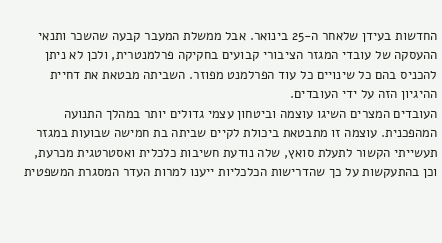החדשות בעידן שלאחר ה-25 בינואר. אבל ממשלת המעבר קבעה שהשכר ותנאי ההעסקה של עובדי המגזר הציבורי קבועים בחקיקה פרלמנטרית, ולכן לא ניתן להכניס בהם כל שינויים כל עוד הפרלמנט מפוזר. השביתה מבטאת את דחיית ההיגיון הזה על ידי העובדים.
העובדים המצרים השיגו עוצמה וביטחון עצמי גדולים יותר במהלך התנועה המהפכנית. עוצמה זו מתבטאת ביכולת לקיים שביתה בת חמישה שבועות במגזר תעשייתי הקשור לתעלת סואץ, שלה נודעת חשיבות כלכלית ואסטרטגית מכרעת, וכן בהתעקשות על כך שהדרישות הכלכליות ייענו למרות העדר המסגרת המשפטית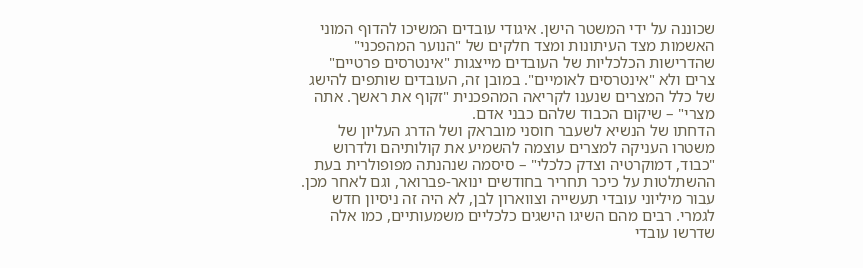שכוננה על ידי המשטר הישן. איגודי עובדים המשיכו להדוף המוני האשמות מצד העיתונות ומצד חלקים של "הנוער המהפכני" שהדרישות הכלכליות של העובדים מייצגות "אינטרסים פרטיים" צרים ולא "אינטרסים לאומיים". במובן זה, העובדים שותפים להישג של כלל המצרים שנענו לקריאה המהפכנית "זקוף את ראשך. אתה מצרי" – שיקום הכבוד שלהם כבני אדם.
הדחתו של הנשיא לשעבר חוסני מובראק ושל הדרג העליון של משטרו העניקה למצרים עוצמה להשמיע את קולותיהם ולדרוש "כבוד, דמוקרטיה וצדק כלכלי" – סיסמה שנהנתה מפופולרית בעת ההשתלטות על כיכר תחריר בחודשים ינואר-פברואר, וגם לאחר מכן. עבור מיליוני עובדי תעשייה וצווארון לבן, לא היה זה ניסיון חדש לגמרי. רבים מהם השיגו הישגים כלכליים משמעותיים, כמו אלה שדרשו עובדי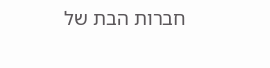חברות הבת של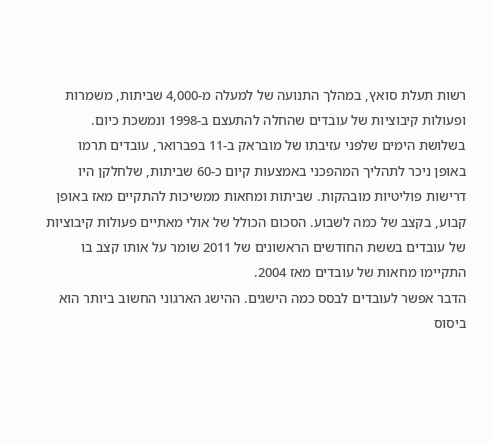רשות תעלת סואץ, במהלך התנועה של למעלה מ-4,000 שביתות, משמרות ופעולות קיבוציות של עובדים שהחלה להתעצם ב-1998 ונמשכת כיום.
בשלושת הימים שלפני עזיבתו של מובראק ב-11 בפברואר, עובדים תרמו באופן ניכר לתהליך המהפכני באמצעות קיום כ-60 שביתות, שלחלקן היו דרישות פוליטיות מובהקות. שביתות ומחאות ממשיכות להתקיים מאז באופן קבוע, בקצב של כמה לשבוע. הסכום הכולל של אולי מאתיים פעולות קיבוציות של עובדים בששת החודשים הראשונים של 2011 שומר על אותו קצב בו התקיימו מחאות של עובדים מאז 2004.
הדבר אפשר לעובדים לבסס כמה הישגים. ההישג הארגוני החשוב ביותר הוא ביסוס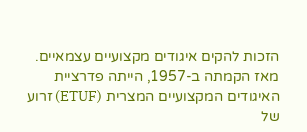הזכות להקים איגודים מקצועיים עצמאיים.
מאז הקמתה ב-1957, הייתה פדרציית האיגודים המקצועיים המצרית (ETUF) זרוע של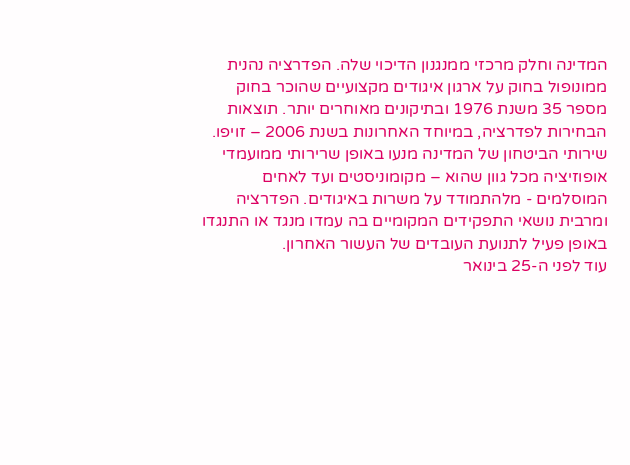המדינה וחלק מרכזי ממנגנון הדיכוי שלה. הפדרציה נהנית ממונופול בחוק על ארגון איגודים מקצועיים שהוכר בחוק מספר 35 משנת 1976 ובתיקונים מאוחרים יותר. תוצאות הבחירות לפדרציה, במיוחד האחרונות בשנת 2006 – זויפו. שירותי הביטחון של המדינה מנעו באופן שרירותי ממועמדי אופוזיציה מכל גוון שהוא – מקומוניסטים ועד לאחים המוסלמים - מלהתמודד על משרות באיגודים. הפדרציה ומרבית נושאי התפקידים המקומיים בה עמדו מנגד או התנגדו באופן פעיל לתנועת העובדים של העשור האחרון.
עוד לפני ה-25 בינואר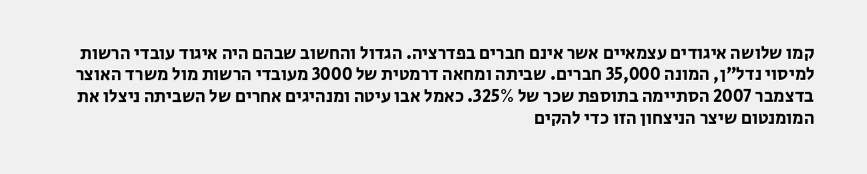קמו שלושה איגודים עצמאיים אשר אינם חברים בפדרציה. הגדול והחשוב שבהם היה איגוד עובדי הרשות למיסוי נדל"ן, המונה 35,000 חברים. שביתה ומחאה דרמטית של 3000 מעובדי הרשות מול משרד האוצר בדצמבר 2007 הסתיימה בתוספת שכר של 325%. כאמל אבו עיטה ומנהיגים אחרים של השביתה ניצלו את המומנטום שיצר הניצחון הזו כדי להקים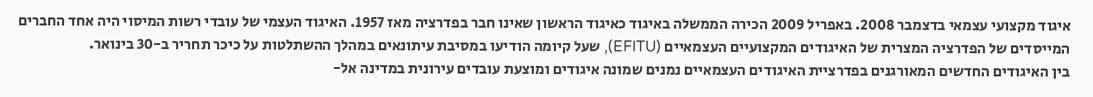איגוד מקצועי עצמאי בדצמבר 2008. באפריל 2009 הכירה הממשלה באיגוד כאיגוד הראשון שאינו חבר בפדרציה מאז 1957. האיגוד העצמי של עובדי רשות המיסוי היה אחד החברים המייסדים של הפדרציה המצרית של האיגודים המקצועיים העצמאיים (EFITU), שעל קיומה הודיעו במסיבת עיתונאים במהלך ההשתלטות על כיכר תחריר ב-30 בינואר.
בין האיגודים החדשים המאורגנים בפדרציית האיגודים העצמאיים נמנים שמונה איגודים ומוצעת עובדים עירונית במדינה אל-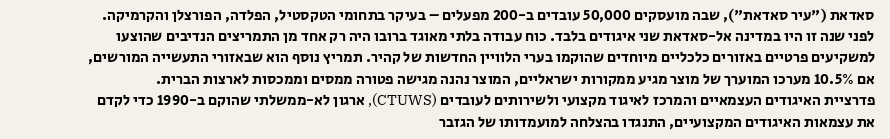סאדאת ("עיר סאדאת"), שבה מועסקים 50,000 עובדים ב-200 מפעלים – בעיקר בתחומי הטקסטיל, הפלדה, הפורצלן והקרמיקה. לפני שנה זו היו במדינה אל-סאדאת שני איגודים בלבד. כוח עבודה בלתי מאוגד ברובו היה רק אחד מן התמריצים הנדיבים שהוצעו למשקיעים פרטיים באזורים כלכליים מיוחדים שהוקמו בערי הלוויין החדשות של קהיר. תמריץ נוסף הוא שבאזורי התעשייה המורשים, אם 10.5% מערכו המוערך של מוצר מגיע ממקורות ישראליים, המוצר נהנה מגישה פטורה ממסים וממכסות לארצות הברית.
פדרציית האיגודים העצמאיים והמרכז לאיגוד מקצועי ולשירותים לעובדים (CTUWS), ארגון לא-ממשלתי שהוקם ב-1990 כדי לקדם את עצמאות האיגודים המקצועיים, התנגדו בהצלחה למועמדותו של הגזבר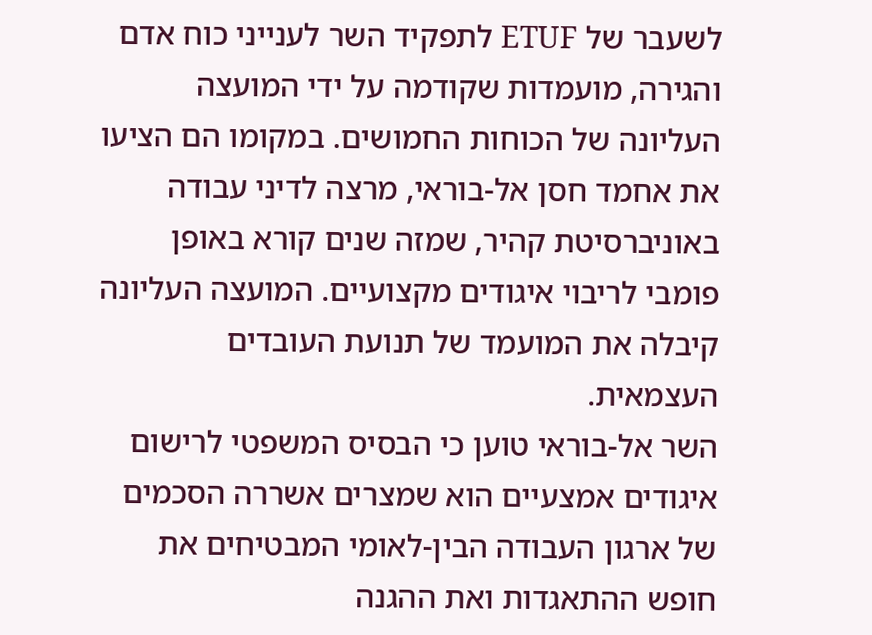לשעבר של ETUF לתפקיד השר לענייני כוח אדם והגירה, מועמדות שקודמה על ידי המועצה העליונה של הכוחות החמושים. במקומו הם הציעו את אחמד חסן אל-בוראי, מרצה לדיני עבודה באוניברסיטת קהיר, שמזה שנים קורא באופן פומבי לריבוי איגודים מקצועיים. המועצה העליונה קיבלה את המועמד של תנועת העובדים העצמאית.
השר אל-בוראי טוען כי הבסיס המשפטי לרישום איגודים אמצעיים הוא שמצרים אשררה הסכמים של ארגון העבודה הבין-לאומי המבטיחים את חופש ההתאגדות ואת ההגנה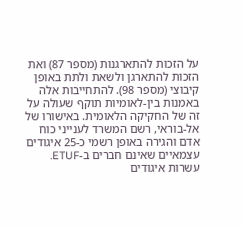על הזכות להתארגנות (מספר 87) ואת הזכות להתארגן ולשאת ולתת באופן קיבוצי (מספר 98). להתחייבות אלה באמנות בין-לאומיות תוקף שעולה על זה של החקיקה הלאומית. באישורו של אל-בוראי, רשם המשרד לענייני כוח אדם והגירה באופן רשמי כ-25 איגודים עצמאיים שאינם חברים ב-ETUF. עשרות איגודים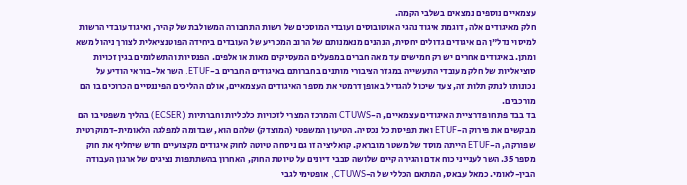עצמאיים נוספים נמצאים בשלבי הקמה.
חלק מאיגודים אלה, דוגמת איגוד נהגי האוטובוסים ועובדי המוסכים של רשות התחבורה המשולבת של קהיר, ואיגוד עובדי הרשות למיסוי נדל"ן הם איגודים גדולים יחסית, הנהנים מנאמנותם של הרוב המכריע של העובדים ביחידה הפוטנציאלית לצורך ניהול משא ומתן. באיגודים אחרים יש רק חמישים עד מאה חברים במפעלים המעסיקים מאות או אלפים. הפנסיות והתשלומים בגין זכויות סוציאליות של חלק מעובדי התעשייה במגזר הציבורי מותנים בחברותם באיגודים החברים ב-ETUF. השר אל-בוראי הודיע על נכונותו לנתק תלות זה, צעד שיכול להגדיל באופן דרמטי את מספר האיגודים העצמאיים, אולם ההליכים הפיננסיים הכרוכים בו הם מורכבים.
בד בבד פתחו פדרציית האיגודים עצמאיים, ה-CTUWS והמרכז המצרי לזכויות כלכליות וחברתיות (ECSER) בהליך משפטי בו הם מבקשים את פירוק ה-ETUF ואת תפיסת כל נכסיה. הטיעון המשפטי (המוצדק) שלהם הוא, שבדומה למפלגה הלאומית-דמוקרטית שפורקה, ה-ETUF הייתה מוסד של משטר מובראק. קואליציה זו גם ניסחה טיוטה לחוק איגודים מקצועיים חדש שיחליף את חוק מספר 35. השר לענייני כוח אדם והגירה קיים שלושה סבבי דיונים על טיוטת החוק, האחרון בהשתתפות נציגים של ארגון העבודה הבין-לאומי. כמאל עבאס, המתאם הכללי של ה-CTUWS, אופטימי לגבי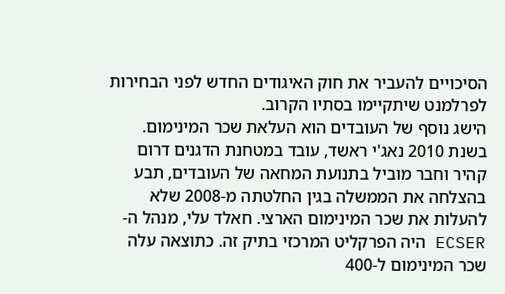הסיכויים להעביר את חוק האיגודים החדש לפני הבחירות לפרלמנט שיתקיימו בסתיו הקרוב.
הישג נוסף של העובדים הוא העלאת שכר המינימום. בשנת 2010 נאג'י ראשד, עובד במטחנת הדגנים דרום קהיר וחבר מוביל בתנועת המחאה של העובדים, תבע בהצלחה את הממשלה בגין החלטתה מ-2008 שלא להעלות את שכר המינימום הארצי. חאלד עלי, מנהל ה-ECSER היה הפרקליט המרכזי בתיק זה. כתוצאה עלה שכר המינימום ל-400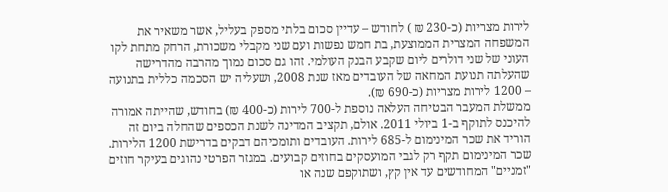לירות מצריות (כ-230 ₪ ) לחודש – עדיין סכום בלתי מספק בעליל, אשר משאיר את המשפחה המצרית הממוצעת, בת חמש נפשות ועם שני מקבלי משכורת, הרחק מתחת לקו העוני של שני דולרים ליום שקבע הבנק העולמי. זהו גם סכום נמוך מהרבה מהדרישה שהעלתה תנועת המחאה של העובדים מאז שנת 2008, ושעליה יש הסכמה כללית בתנועה – 1200 לירות מצריות (כ-690 ₪).
ממשלת המעבר הבטיחה העלאה נוספת ל-700 לירות (כ-400 ₪) בחודש, שהייתה אמורה להיכנס לתוקף ב-1 ביולי 2011. אולם, תקציב המדינה לשנת הכספים שהחלה ביום זה הוריד את שכר המינימום ל-685 לירות. העובדים ותומכיהם דבקים בדרישת 1200 הלירות.
שכר המינימום תקף רק לגבי המועסקים בחוזים קבועים. במגזר הפרטי נהוגים בעיקר חוזים "זמניים" המחודשים עד אין קץ, ושתוקפם שנה או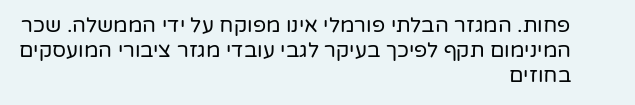פחות. המגזר הבלתי פורמלי אינו מפוקח על ידי הממשלה. שכר המינימום תקף לפיכך בעיקר לגבי עובדי מגזר ציבורי המועסקים בחוזים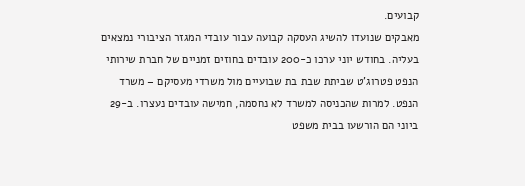קבועים.
מאבקים שנועדו להשיג העסקה קבועה עבור עובדי המגזר הציבורי נמצאים בעליה. בחודש יוני ערכו כ-200 עובדים בחוזים זמניים של חברת שירותי הנפט פטרוג'ט שביתת שבת בת שבועיים מול משרדי מעסיקם – משרד הנפט. למרות שהכניסה למשרד לא נחסמה, חמישה עובדים נעצרו. ב-29 ביוני הם הורשעו בבית משפט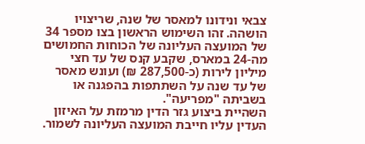צבאי ונידונו למאסר של שנה, שריצויו הושהה. זהו השימוש הראשון בצו מספר 34 של המועצה העליונה של הכוחות החמושים מה-24 במארס, שקבע קנס של עד חצי מיליון לירות (כ-287,500 ₪) ועונש מאסר של עד שנה על השתתפות בהפגנה או בשביתה "מפריעה".
השהיית ביצוע גזר הדין מרמזת על האיזון העדין עליו חייבת המועצה העליונה לשמור.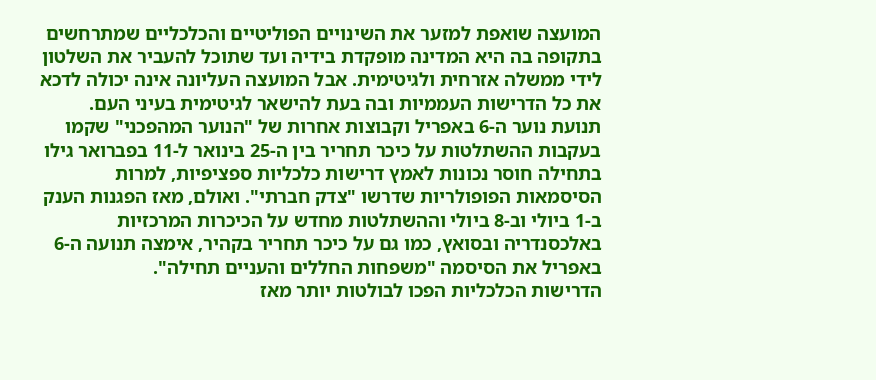המועצה שואפת למזער את השינויים הפוליטיים והכלכליים שמתרחשים בתקופה בה היא המדינה מופקדת בידיה ועד שתוכל להעביר את השלטון לידי ממשלה אזרחית ולגיטימית. אבל המועצה העליונה אינה יכולה לדכא את כל הדרישות העממיות ובה בעת להישאר לגיטימית בעיני העם.
תנועת נוער ה-6 באפריל וקבוצות אחרות של "הנוער המהפכני" שקמו בעקבות ההשתלטות על כיכר תחריר בין ה-25 בינואר ל-11 בפברואר גילו בתחילה חוסר נכונות לאמץ דרישות כלכליות ספציפיות, למרות הסיסמאות הפופולריות שדרשו "צדק חברתי". ואולם, מאז הפגנות הענק ב-1 ביולי וב-8 ביולי וההשתלטות מחדש על הכיכרות המרכזיות באלכסנדריה ובסואץ, כמו גם על כיכר תחריר בקהיר, אימצה תנועה ה-6 באפריל את הסיסמה "משפחות החללים והעניים תחילה".
הדרישות הכלכליות הפכו לבולטות יותר מאז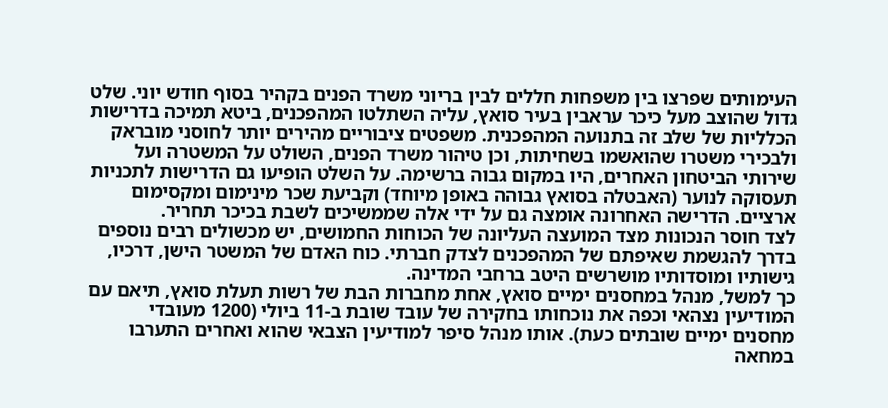העימותים שפרצו בין משפחות חללים לבין בריוני משרד הפנים בקהיר בסוף חודש יוני. שלט גדול שהוצב מעל כיכר עראבין בעיר סואץ, עליה השתלטו המהפכנים, ביטא תמיכה בדרישות הכלליות של שלב זה בתנועה המהפכנית. משפטים ציבוריים מהירים יותר לחוסני מובראק ולבכירי משטרו שהואשמו בשחיתות, וכן טיהור משרד הפנים, השולט על המשטרה ועל שירותי הביטחון האחרים, היו במקום גבוה ברשימה. על השלט הופיעו גם הדרישות לתכניות תעסוקה לנוער (האבטלה בסואץ גבוהה באופן מיוחד) וקביעת שכר מינימום ומקסימום ארציים. הדרישה האחרונה אומצה גם על ידי אלה שממשיכים לשבת בכיכר תחריר.
לצד חוסר הנכונות מצד המועצה העליונה של הכוחות החמושים, יש מכשולים רבים נוספים בדרך להגשמת שאיפתם של המהפכנים לצדק חברתי. כוח האדם של המשטר הישן, דרכיו, גישותיו ומוסדותיו מושרשים היטב ברחבי המדינה.
כך למשל, מנהל במחסנים ימיים סואץ, אחת מחברות הבת של רשות תעלת סואץ, תיאם עם המודיעין נצהאי וכפה את נוכחותו בחקירה של עובד שובת ב-11 ביולי (1200 מעובדי מחסנים ימיים שובתים כעת). אותו מנהל סיפר למודיעין הצבאי שהוא ואחרים התערבו במחאה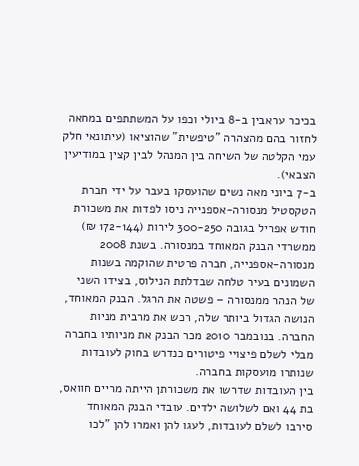בכיכר עראבין ב-8 ביולי וכפו על המשתתפים במחאה לחזור בהם מהצהרה "טיפשית" שהוציאו (עיתונאי חלק עמי הקלטה של השיחה בין המנהל לבין קצין במודיעין הצבאי).
ב-7 ביוני מאה נשים שהועסקו בעבר על ידי חברת הטקסטיל מנסורה-אספנייה ניסו לפדות את משכורת חודש אפריל בגובה 300-250 לירות (172-144 ₪) ממשרדי הבנק המאוחד במנסורה. בשנת 2008 מנסורה-אספנייה, חברה פרטית שהוקמה בשנות השמונים בעיר טלחה שבדלתת הנילוס, בצידו השני של הנהר ממנסורה – פשטה את הרגל. הבנק המאוחד, הנושה הגדול ביותר שלה, רכש את מרבית מניות החברה. בנובמבר 2010 מכר הבנק את מניותיו בחברה מבלי לשלם פיצויי פיטורים כנדרש בחוק לעובדות שנותרו מועסקות בחברה.
בין העובדות שדרשו את משכורתן הייתה מריים חוואס, בת 44 ואם לשלושה ילדים. עובדי הבנק המאוחד סירבו לשלם לעובדות, לעגו להן ואמרו להן "לכו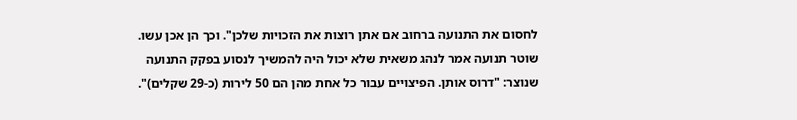לחסום את התנועה ברחוב אם אתן רוצות את הזכויות שלכן". וכך הן אכן עשו.
שוטר תנועה אמר לנהג משאית שלא יכול היה להמשיך לנסוע בפקק התנועה שנוצר: "דרוס אותן. הפיצויים עבור כל אחת מהן הם 50 לירות (כ-29 שקלים)".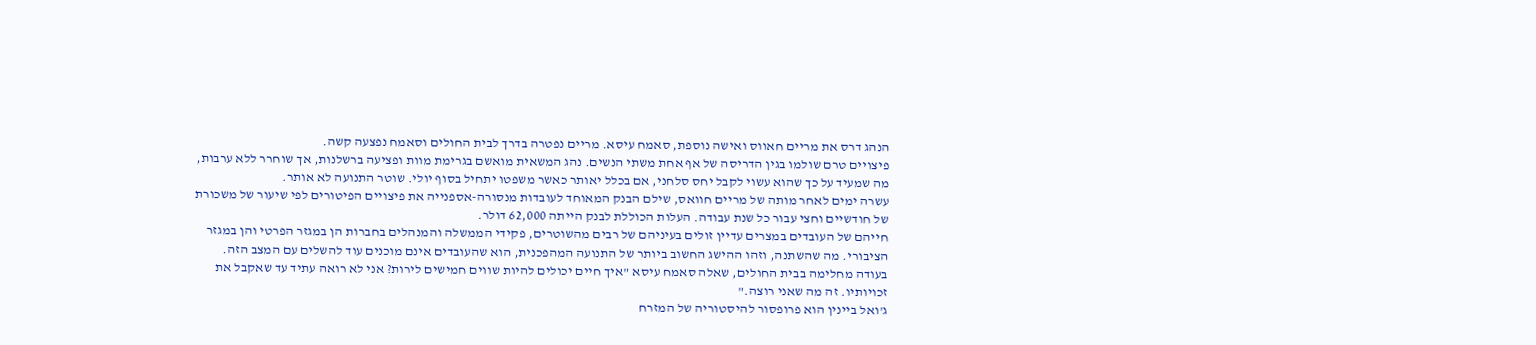הנהג דרס את מריים חאווס ואישה נוספת, סאמח עיסא. מריים נפטרה בדרך לבית החולים וסאמח נפצעה קשה.
פיצויים טרם שולמו בגין הדריסה של אף אחת משתי הנשים. נהג המשאית מואשם בגרימת מוות ופציעה ברשלנות, אך שוחרר ללא ערבות, מה שמעיד על כך שהוא עשוי לקבל יחס סלחני, אם בכלל יאותר כאשר משפטו יתחיל בסוף יולי. שוטר התנועה לא אותר.
עשרה ימים לאחר מותה של מריים חוואס, שילם הבנק המאוחד לעובדות מנסורה-אספנייה את פיצויים הפיטורים לפי שיעור של משכורת של חודשיים וחצי עבור כל שנת עבודה. העלות הכוללת לבנק הייתה 62,000 דולר.
חייהם של העובדים במצרים עדיין זולים בעיניהם של רבים מהשוטרים, פקידי הממשלה והמנהלים בחברות הן במגזר הפרטי והן במגזר הציבורי. מה שהשתנה, וזהו ההישג החשוב ביותר של התנועה המהפכנית, הוא שהעובדים אינם מוכנים עוד להשלים עם המצב הזה.
בעודה מחלימה בבית החולים, שאלה סאמח עיסא "איך חיים יכולים להיות שווים חמישים לירות? אני לא רואה עתיד עד שאקבל את זכויותיו. זה מה שאני רוצה."
ג'ואל ביינין הוא פרופסור להיסטוריה של המזרח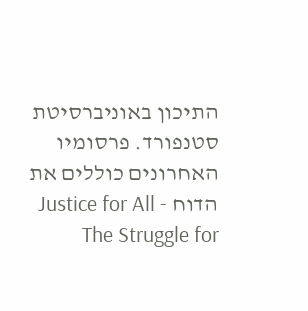התיכון באוניברסיטת סטנפורד. פרסומיו האחרונים כוללים את הדוח Justice for All - The Struggle for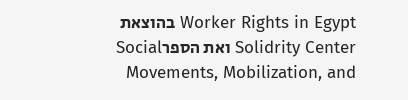Worker Rights in Egypt בהוצאת Solidrity Center ואת הספרSocial Movements, Mobilization, and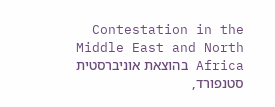Contestation in the Middle East and North Africa בהוצאת אוניברסטית סטנפורד,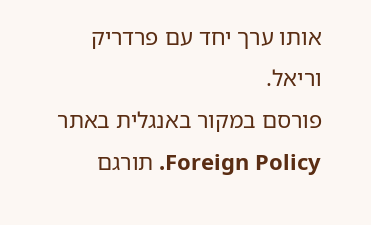אותו ערך יחד עם פרדריק וריאל.
פורסם במקור באנגלית באתר Foreign Policy. תורגם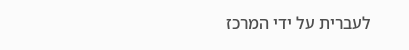לעברית על ידי המרכז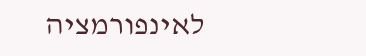לאינפורמציה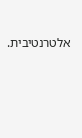אלטרנטיבית.